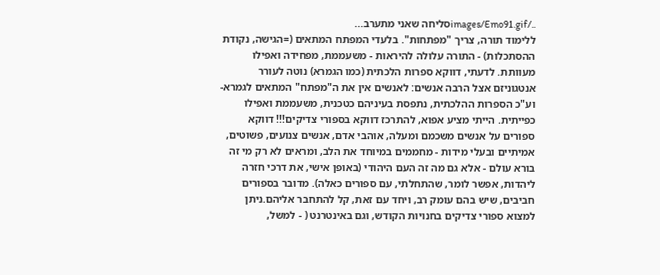../images/Emo91.gifסליחה שאני מתערב...
ללימוד תורה, צריך "מפתחות". בלעדי המפתח המתאים (=הגישה, נקודת ההסתכלות) - התורה עלולה להיראות - משעממת, מפחידה ואפילו מעוותת. לדעתי, דווקא ספרות הלכתית (כמו הגמרא) נוטה לעורר אנטגוניזם אצל הרבה אנשים: לאנשים אין את ה"מפתח" המתאים לגמרא- וע"כ הספרות ההלכתית, נתפסת בעיניהם כטכנית, משעממת ואפילו כפייתית. הייתי מציע אפוא, להתרכז דווקא בספורי צדיקים!!! דווקא ספורים על אנשים משכמם ומעלה, אוהבי אדם, אנשים צנועים, פשוטים, אמיתיים ובעלי מידות - מחממים במיוחד את הלב, ומראים לא רק מי זה בורא עולם - אלא גם מה זה העם היהודי (באופן אישי, את דרכי חזרה ליהדות, אפשר לומר, שהתחלתי, עם ספורים כאלה). מדובר בספורים חביבים, שיש בהם עומק רב, ויחד עם זאת, קל להתחבר אליהם.ניתן למצוא ספורי צדיקים בחנויות הקודש, וגם באינטרנט ( - למשל,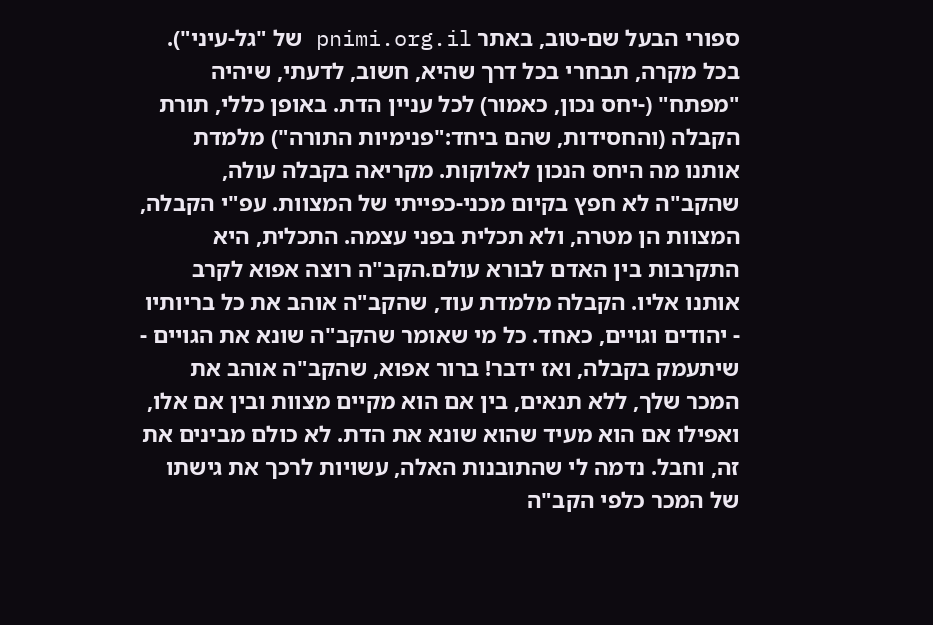ספורי הבעל שם-טוב, באתר pnimi.org.il של "גל-עיני"). בכל מקרה, תבחרי בכל דרך שהיא, חשוב, לדעתי, שיהיה "מפתח" (-יחס נכון, כאמור) לכל עניין הדת. באופן כללי, תורת הקבלה (והחסידות, שהם ביחד:"פנימיות התורה") מלמדת אותנו מה היחס הנכון לאלוקות. מקריאה בקבלה עולה, שהקב"ה לא חפץ בקיום מכני-כפייתי של המצוות. עפ"י הקבלה, המצוות הן מטרה, ולא תכלית בפני עצמה. התכלית, היא התקרבות בין האדם לבורא עולם.הקב"ה רוצה אפוא לקרב אותנו אליו. הקבלה מלמדת עוד, שהקב"ה אוהב את כל בריותיו - יהודים וגויים, כאחד. כל מי שאומר שהקב"ה שונא את הגויים - שיתעמק בקבלה, ואז ידבר! ברור אפוא, שהקב"ה אוהב את המכר שלך, ללא תנאים, בין אם הוא מקיים מצוות ובין אם אלו, ואפילו אם הוא מעיד שהוא שונא את הדת. לא כולם מבינים את זה, וחבל. נדמה לי שהתובנות האלה, עשויות לרכך את גישתו של המכר כלפי הקב"ה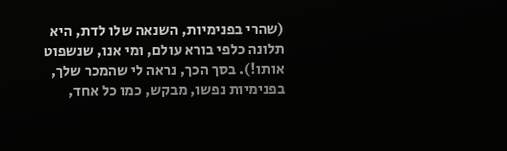(שהרי בפנימיות, השנאה שלו לדת, היא תלונה כלפי בורא עולם, ומי אנו, שנשפוט אותו!). בסך הכך, נראה לי שהמכר שלך, בפנימיות נפשו, מבקש, כמו כל אחד,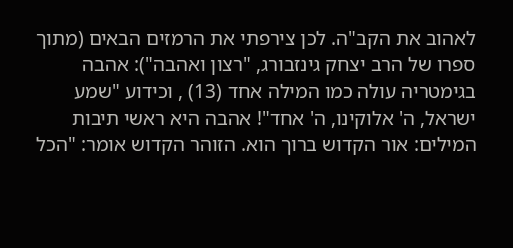לאהוב את הקב"ה. לכן צירפתי את הרמזים הבאים (מתוך ספרו של הרב יצחק גינזבורג, "רצון ואהבה"): אהבה בגימטריה עולה כמו המילה אחד (13) , וכידוע "שמע ישראל, ה' אלוקינו, ה' אחד"! אהבה היא ראשי תיבות המילים: אור הקדוש ברוך הוא. הזוהר הקדוש אומר: "הכל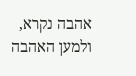אהבה נקרא, ולמען האהבה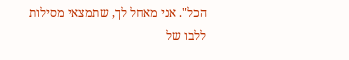הכל". אני מאחל לך, שתמצאי מסילות ללבו של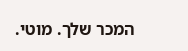המכר שלך. מוטי.